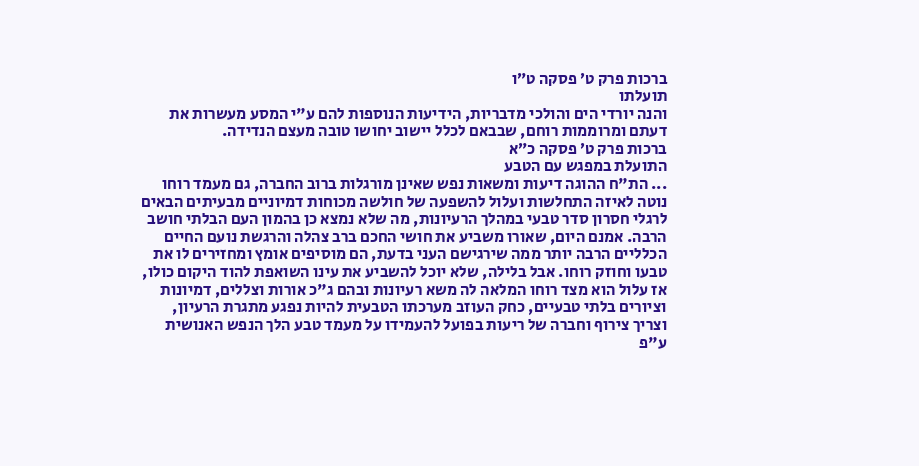ברכות פרק ט׳ פסקה ט״ו
תועלתו
והנה יורדי הים והולכי מדבריות, הידיעות הנוספות להם ע"י המסע מעשרות את דעתם ומרוממות רוחם, שבבאם לכלל יישוב יחושו טובה מעצם הנדידה.
ברכות פרק ט׳ פסקה כ״א
התועלת במפגש עם הטבע
... הת"ח ההוגה דיעות ומשאות נפש שאינן מורגלות ברוב החברה, גם מעמד רוחו נוטה לאיזה התחלשות ועלול להשפעה של חולשה מכוחות דמיוניים מבעיתים הבאים לרגלי חסרון סדר טבעי במהלך הרעיונות, מה שלא נמצא כן בהמון העם הבלתי חושב הרבה. אמנם היום, שאורו משביע את חושי החכם ברב צהלה והרגשת נועם החיים הכלליים הרבה יותר ממה שירגישם העני בדעת, הם מוסיפים אומץ ומחזירים לו את טבעו וחוזק רוחו. אבל בלילה, שלא יוכל להשביע את עינו השואפת להוד היקום כולו, אז עלול הוא מצד רוחו המלאה לה משא רעיונות ובהם ג"כ אורות וצללים, דמיונות וציורים בלתי טבעיים, כחק העוזב מערכתו הטבעית להיות נפגע מתגרת הרעיון, וצריך צירוף וחברה של ריעות בפועל להעמידו על מעמד טבע הלך הנפש האנושית ע"פ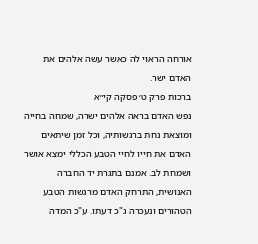אורחה הראוי לה כאשר עשה אלהים את האדם ישר.
ברכות פרק ט׳ פסקה קי״א
נפש האדם בראה אלהים ישרה, שמחה בחייה ומוצאת נחת ברגשותיה, וכל זמן שיתאים האדם את חייו לחיי הטבע הכללי ימצא אושר ושמחת לב. אמנם בתגרת יד החברה האנושית, התרחק האדם מרגשות הטבע הטהורים ונעכרה ג"כ דעתו. ע"כ המדה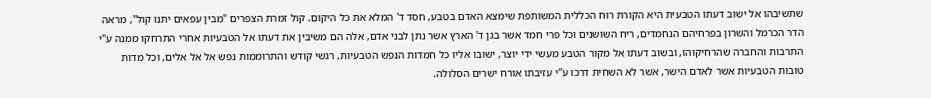שתשיבהו אל ישוב דעתו הטבעית היא הקורת רוח הכללית המשותפת שימצא האדם בטבע, חסד ד' המלא את כל היקום. קול זמרת הצפרים "מבין עפאים יתנו קול", מראה הדר הכרמל והשרון בפרחיהם הנחמדים, ריח השושנים וכל פרי חמד אשר בגן ד' הארץ אשר נתן לבני אדם, אלה הם משיבין את דעתו אל הטבעיות אחרי התרחקו ממנה ע"י התרבות והחברה שהרחיקוהו, ובשוב דעתו אל מקור הטבע מעשי ידי יוצר, ישובו אליו כל חמדות הנפש הטבעיות, רגשי קודש והתרוממות נפש אל אל אלים, וכל מדות טובות הטבעיות אשר לאדם הישר, אשר לא השחית דרכו ע"י עזיבתו אורח ישרים הסלולה.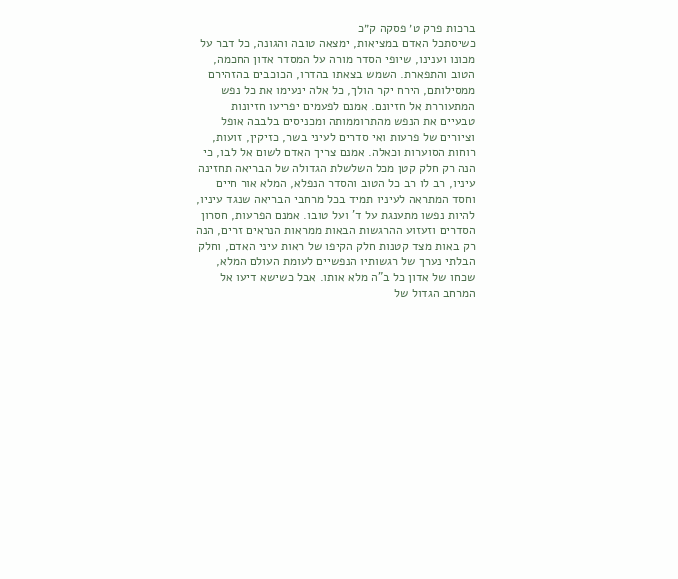ברכות פרק ט׳ פסקה ק״כ
כשיסתכל האדם במציאות, ימצאה טובה והגונה, כל דבר על מכונו וענינו, שיופי הסדר מורה על המסדר אדון החכמה, הטוב והתפארת. השמש בצאתו בהדרו, הכוכבים בהזהירם ממסילותם, הירח יקר הולך, כל אלה ינעימו את כל נפש המתעוררת אל חזיונם. אמנם לפעמים יפריעו חזיונות טבעיים את הנפש מהתרוממותה ומכניסים בלבבה אופל וציורים של פרעות ואי סדרים לעיני בשר, כזיקין, זועות, רוחות הסוערות וכאלה. אמנם צריך האדם לשום אל לבו, כי הנה רק חלק קטן מכל השלשלת הגדולה של הבריאה תחזינה עיניו, רב לו רב כל הטוב והסדר הנפלא, המלא אור חיים וחסד המתראה לעיניו תמיד בכל מרחבי הבריאה שנגד עיניו, להיות נפשו מתענגת על ד' ועל טובו. אמנם הפרעות, חסרון הסדרים וזעזוע ההרגשות הבאות ממראות הנראים זרים, הנה רק באות מצד קטנות חלק הקיפו של ראות עיני האדם, וחלק הבלתי נערך של רגשותיו הנפשיים לעומת העולם המלא, שכחו של אדון כל ב"ה מלא אותו. אבל כשישא דיעו אל המרחב הגדול של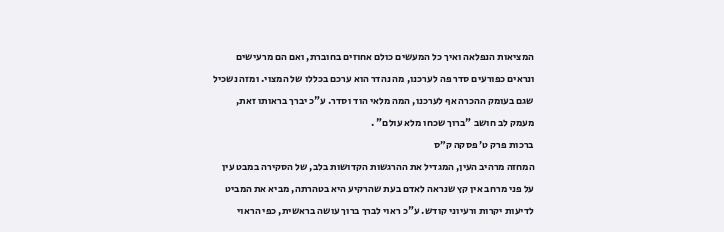המציאות הנפלאה ואיך כל המעשים כולם אחוזים בחוברת, ואם הם מרעישים ונראים כפורעים סדר פה לערכנו, מה נהדר הוא ערכם בכללו של המצוי. ומזה נשכיל שגם בעומק ההכרה אף לערכנו, המה מלאי הוד וסדר. ע"כ יברך בראותו זאת, מעמק לב חושב "ברוך שכחו מלא עולם" .
ברכות פרק ט׳ פסקה ק״ס
המחזה מרהיב העין, המגדיל את ההרגשות הקדושות בלב, של הסקירה במבט עין על פני מרחב אין קץ שנראה לאדם בעת שהרקיע היא בטהרתה, מביא את המביט לדיעות יקרות ורעיוני קודש. ע"כ ראוי לברך ברוך עושה בראשית, כפי הראוי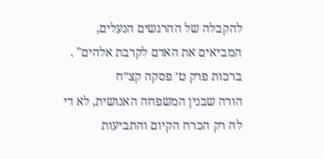להקבלה של ההרגשים הנעלים, המביאים את האדם לקרבת אלהים" .
ברכות פרק ט׳ פסקה קצ״ח
הורה שבנין המשפחה האנושית, לא די לה רק הכרח הקיום והתביעות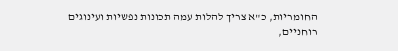החומריות, כ"א צריך להלות עמה תכונות נפשיות ועינוגים רוחניים,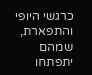כרגשי היופי והתפארת, שמהם יתפתחו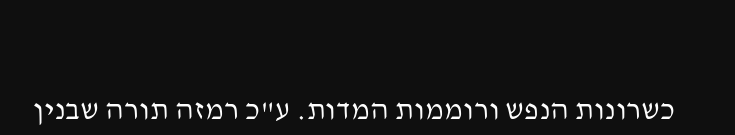כשרונות הנפש ורוממות המדות. ע"כ רמזה תורה שבנין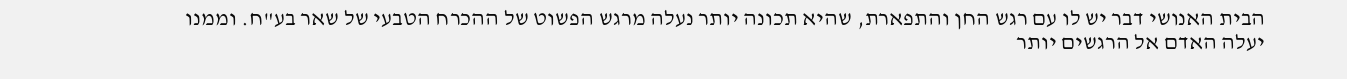הבית האנושי דבר יש לו עם רגש החן והתפארת, שהיא תכונה יותר נעלה מרגש הפשוט של ההכרח הטבעי של שאר בע"ח. וממנו יעלה האדם אל הרגשים יותר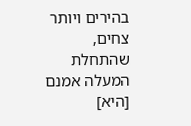בהירים ויותר צחים, שהתחלת המעלה אמנם [היא]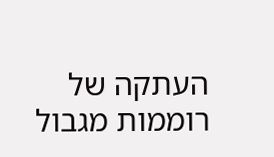העתקה של רוממות מגבול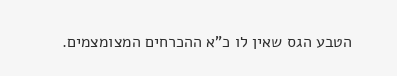הטבע הגס שאין לו כ"א ההכרחים המצומצמים.